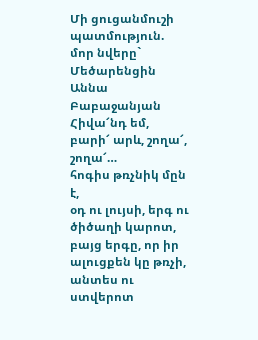Մի ցուցանմուշի պատմություն. մոր նվերը` Մեծարենցին
Աննա Բաբաջանյան
Հիվա՜նդ եմ, բարի՜ արև, շողա՜, շողա՜…
հոգիս թռչնիկ մըն է,
օդ ու լույսի, երգ ու ծիծաղի կարոտ,
բայց երգը, որ իր ալուցքեն կը թռչի,
անտես ու ստվերոտ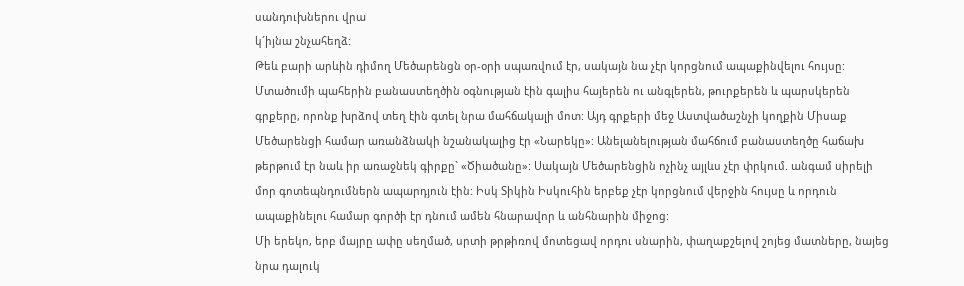սանդուխներու վրա
կ´իյնա շնչահեղձ:
Թեև բարի արևին դիմող Մեծարենցն օր-օրի սպառվում էր, սակայն նա չէր կորցնում ապաքինվելու հույսը: Մտածումի պահերին բանաստեղծին օգնության էին գալիս հայերեն ու անգլերեն, թուրքերեն և պարսկերեն գրքերը, որոնք խրձով տեղ էին գտել նրա մահճակալի մոտ: Այդ գրքերի մեջ Աստվածաշնչի կողքին Միսաք Մեծարենցի համար առանձնակի նշանակալից էր «Նարեկը»: Անելանելության մահճում բանաստեղծը հաճախ թերթում էր նաև իր առաջնեկ գիրքը` «Ծիածանը»: Սակայն Մեծարենցին ոչինչ այլևս չէր փրկում. անգամ սիրելի մոր գոտեպնդումներն ապարդյուն էին: Իսկ Տիկին Իսկուհին երբեք չէր կորցնում վերջին հույսը և որդուն ապաքինելու համար գործի էր դնում ամեն հնարավոր և անհնարին միջոց:
Մի երեկո, երբ մայրը ափը սեղմած, սրտի թրթիռով մոտեցավ որդու սնարին, փաղաքշելով շոյեց մատները, նայեց նրա դալուկ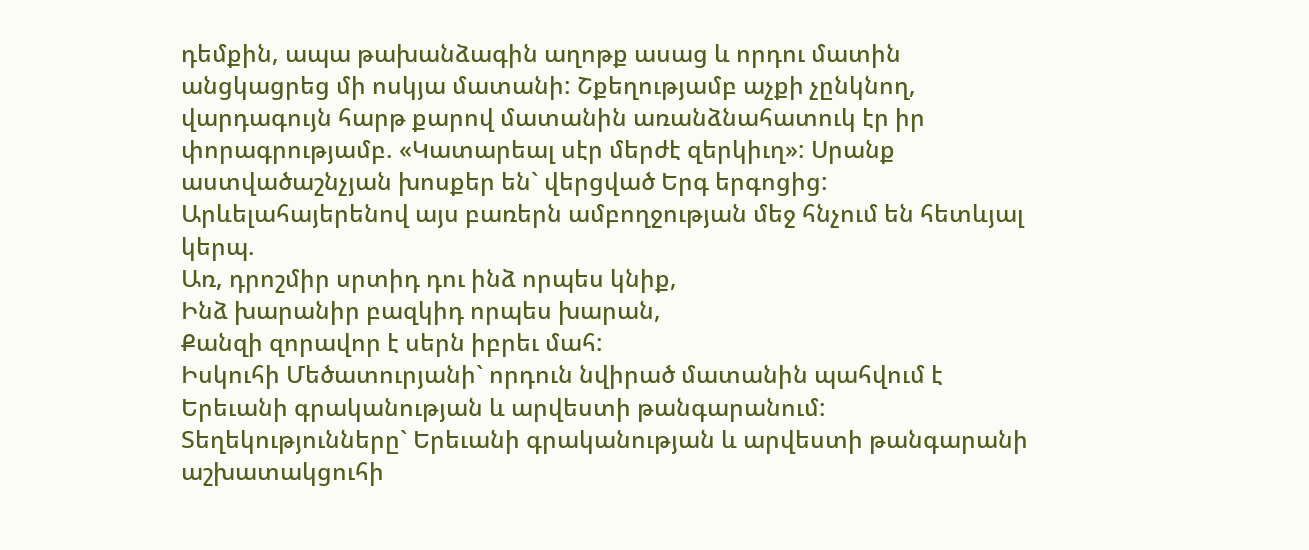դեմքին, ապա թախանձագին աղոթք ասաց և որդու մատին անցկացրեց մի ոսկյա մատանի: Շքեղությամբ աչքի չընկնող, վարդագույն հարթ քարով մատանին առանձնահատուկ էր իր փորագրությամբ. «Կատարեալ սէր մերժէ զերկիւղ»: Սրանք աստվածաշնչյան խոսքեր են` վերցված Երգ երգոցից: Արևելահայերենով այս բառերն ամբողջության մեջ հնչում են հետևյալ կերպ.
Առ, դրոշմիր սրտիդ դու ինձ որպես կնիք,
Ինձ խարանիր բազկիդ որպես խարան,
Քանզի զորավոր է սերն իբրեւ մահ:
Իսկուհի Մեծատուրյանի` որդուն նվիրած մատանին պահվում է Երեւանի գրականության և արվեստի թանգարանում:
Տեղեկությունները` Երեւանի գրականության և արվեստի թանգարանի աշխատակցուհի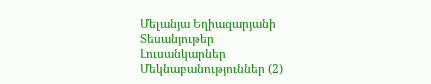Մելանյա Եղիազարյանի
Տեսանյութեր
Լուսանկարներ
Մեկնաբանություններ (2)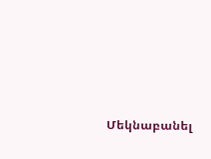Մեկնաբանել